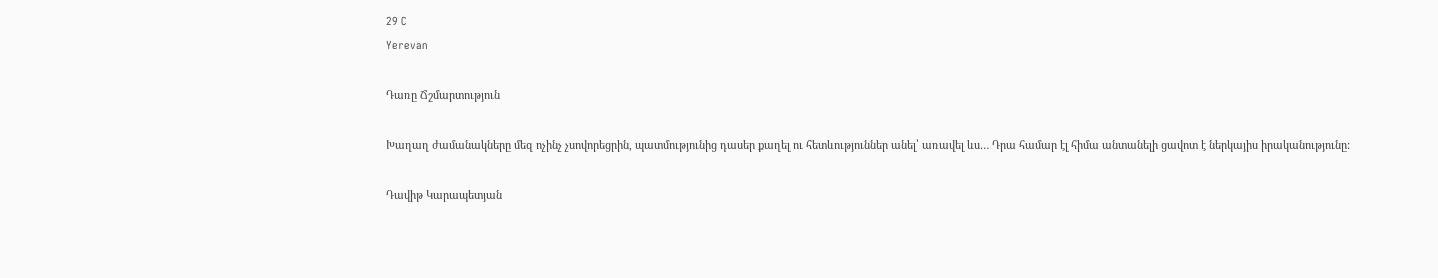29 C
Yerevan

Դառը Ճշմարտություն

Խաղաղ ժամանակները մեզ ոչինչ չսովորեցրին, պատմությունից դասեր քաղել ու հետևություններ անել՝ առավել ևս… Դրա համար էլ հիմա անտանելի ցավոտ է ներկայիս իրականությունը:

Դավիթ Կարապետյան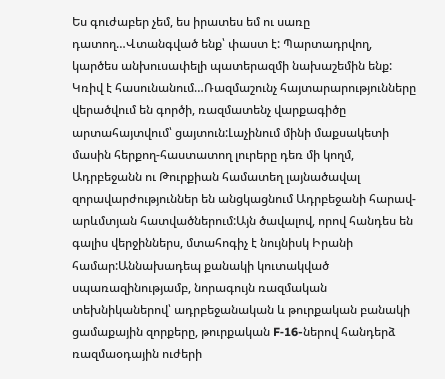Ես գուժաբեր չեմ, ես իրատես եմ ու սառը դատող…Վտանգված ենք՝ փաստ է: Պարտադրվող, կարծես անխուսափելի պատերազմի նախաշեմին ենք: Կռիվ է հասունանում…Ռազմաշունչ հայտարարությունները վերածվում են գործի, ռազմատենչ վարքագիծը արտահայտվում՝ ցայտուն:Լաչինում մինի մաքսակետի մասին հերքող-հաստատող լուրերը դեռ մի կողմ, Ադրբեջանն ու Թուրքիան համատեղ լայնածավալ զորավարժություններ են անցկացնում Ադրբեջանի հարավ-արևմտյան հատվածներում:Այն ծավալով, որով հանդես են գալիս վերջիններս, մտահոգիչ է նույնիսկ Իրանի համար:Աննախադեպ քանակի կուտակված սպառազինությամբ, նորագույն ռազմական տեխնիկաներով՝ ադրբեջանական և թուրքական բանակի ցամաքային զորքերը, թուրքական F‑16-ներով հանդերձ ռազմաօդային ուժերի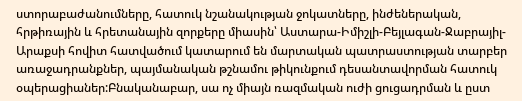ստորաբաժանումները, հատուկ նշանակության ջոկատները, ինժեներական, հրթիռային և հրետանային զորքերը միասին՝ Աստարա-Իմիշլի-Բեյլագան-Ջաբրայիլ-Արաքսի հովիտ հատվածում կատարում են մարտական պատրաստության տարբեր առաջադրանքներ, պայմանական թշնամու թիկունքում դեսանտավորման հատուկ օպերացիաներ:Բնականաբար, սա ոչ միայն ռազմական ուժի ցուցադրման և ըստ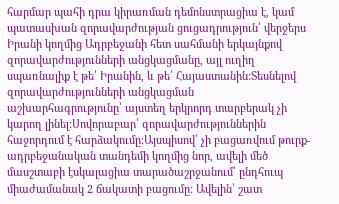հարմար պահի դրա կիրառման դեմոնստրացիա է, կամ պատասխան զորավարժության ցուցադրություն՝ վերջերս Իրանի կողմից Ադրբեջանի հետ սահմանի երկայնքով զորավարժությունների անցկացմանը, այլ ուղիղ սպառնալիք է թե՛ Իրանին, և թե՛ Հայաստանին:Տեսնելով զորավարժությունների անցկացման աշխարհագրությունը՝ այստեղ երկրորդ տարբերակ չի կարող լինել:Սովորաբար՝ զորավարժություններին հաջորդում է հարձակումը:Այսպիսով՝ չի բացառվում թուրք-ադրբեջանական տանդեմի կողմից նոր, ավելի մեծ մասշտաբի էսկալացիա տարածաշրջանում՝ ընդհուպ միաժամանակ 2 ճակատի բացումը: Ավելին՝ շատ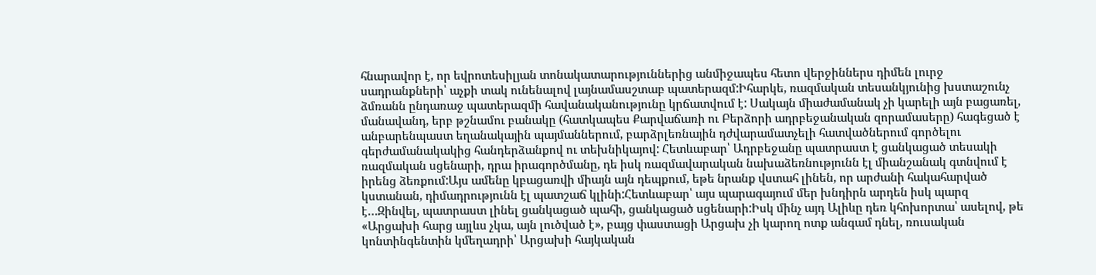հնարավոր է, որ եվրոտեսիլյան տոնակատարություններից անմիջապես հետո վերջիններս դիմեն լուրջ սադրանքների՝ աչքի տակ ունենալով լայնամասշտաբ պատերազմ:Իհարկե, ռազմական տեսանկյունից խստաշունչ ձմռանն ընդառաջ պատերազմի հավանականությունը կրճատվում է: Սակայն միաժամանակ չի կարելի այն բացառել, մանավանդ, երբ թշնամու բանակը (հատկապես Քարվաճառի ու Բերձորի ադրբեջանական զորամասերը) հագեցած է անբարենպաստ եղանակային պայմաններում, բարձրլեռնային դժվարամատչելի հատվածներում գործելու գերժամանակակից հանդերձանքով ու տեխնիկայով: Հետևաբար՝ Ադրբեջանը պատրաստ է ցանկացած տեսակի ռազմական սցենարի, դրա իրագործմանը, դե իսկ ռազմավարական նախաձեռնությունն էլ միանշանակ գտնվում է իրենց ձեռքում:Այս ամենը կբացառվի միայն այն դեպքում, եթե նրանք վստահ լինեն, որ արժանի հակահարված կստանան, դիմադրությունն էլ պատշաճ կլինի:Հետևաբար՝ այս պարագայում մեր խնդիրն արդեն իսկ պարզ է…Զինվել, պատրաստ լինել ցանկացած պահի, ցանկացած սցենարի:Իսկ մինչ այդ Ալիևը դեռ կհոխորտա՝ ասելով, թե «Արցախի հարց այլևս չկա, այն լուծված է», բայց փաստացի Արցախ չի կարող ոտք անգամ դնել, ռուսական կոնտինգենտին կմեղադրի՝ Արցախի հայկական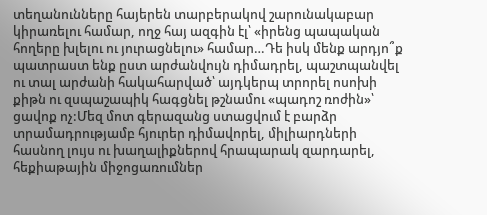տեղանունները հայերեն տարբերակով շարունակաբար կիրառելու համար, ողջ հայ ազգին էլ՝ «իրենց պապական հողերը խլելու ու յուրացնելու» համար…Դե իսկ մենք արդյո՞ք պատրաստ ենք ըստ արժանվույն դիմադրել, պաշտպանվել ու տալ արժանի հակահարված՝ այդկերպ տրորել ոսոխի քիթն ու զսպաշապիկ հագցնել թշնամու «պադոշ ռոժին»՝ ցավոք ոչ:Մեզ մոտ գերազանց ստացվում է բարձր տրամադրությամբ հյուրեր դիմավորել, միլիարդների հասնող լույս ու խաղալիքներով հրապարակ զարդարել, հեքիաթային միջոցառումներ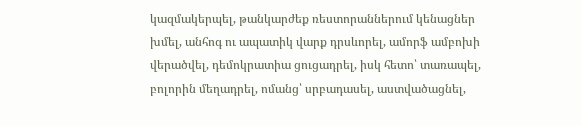կազմակերպել, թանկարժեք ռեստորաններում կենացներ խմել, անհոգ ու ապատիկ վարք դրսևորել, ամորֆ ամբոխի վերածվել, դեմոկրատիա ցուցադրել, իսկ հետո՝ տառապել, բոլորին մեղադրել, ոմանց՝ սրբադասել, աստվածացնել,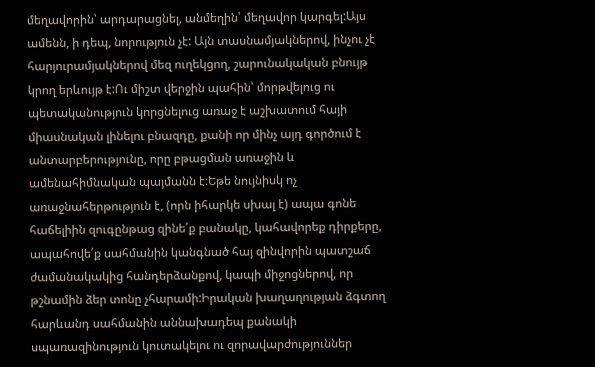մեղավորին՝ արդարացնել, անմեղին՝ մեղավոր կարգել:Այս ամենն, ի դեպ, նորություն չէ: Այն տասնամյակներով, ինչու չէ հարյուրամյակներով մեզ ուղեկցող, շարունակական բնույթ կրող երևույթ է:Ու միշտ վերջին պահին՝ մորթվելուց ու պետականություն կորցնելուց առաջ է աշխատում հայի միասնական լինելու բնազդը, քանի որ մինչ այդ գործում է անտարբերությունը, որը բթացման առաջին և ամենահիմնական պայմանն է։Եթե նույնիսկ ոչ առաջնահերթություն է, (որն իհարկե սխալ է) ապա գոնե հաճելիին զուգընթաց զինե՛ք բանակը, կահավորեք դիրքերը, ապահովե՛ք սահմանին կանգնած հայ զինվորին պատշաճ ժամանակակից հանդերձանքով, կապի միջոցներով, որ թշնամին ձեր տոնը չհարամի:Իրական խաղաղության ձգտող հարևանդ սահմանին աննախադեպ քանակի սպառազինություն կուտակելու ու զորավարժություններ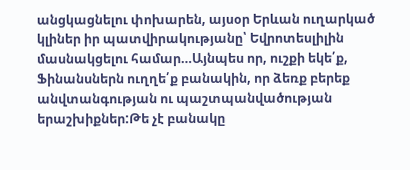անցկացնելու փոխարեն, այսօր Երևան ուղարկած կլիներ իր պատվիրակությանը՝ Եվրոտեսլիլին մասնակցելու համար…Այնպես որ, ուշքի եկե՛ք, Ֆինանսներն ուղղե՛ք բանակին, որ ձեռք բերեք անվտանգության ու պաշտպանվածության երաշխիքներ:Թե չէ բանակը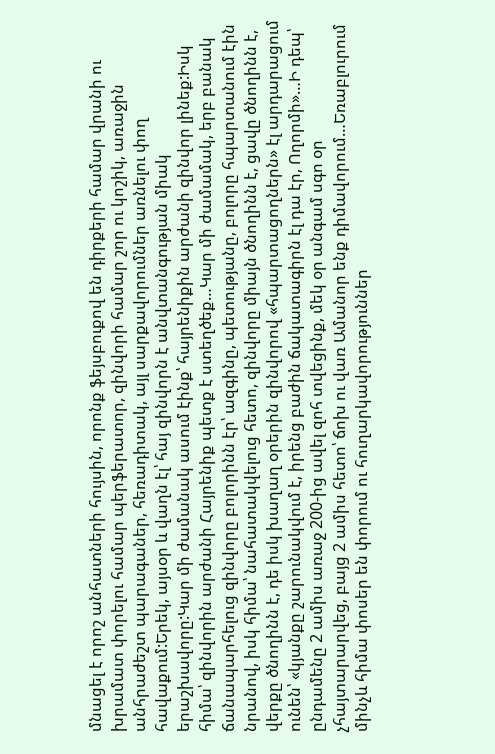մնացել է որոշ անհատների հույսին, որոնք ֆեյսբուքով են դիրքերի համար վրանի ու խրամատ փորելու համար պերֆերատոր, զինվորի համար շոր ու կոշիկ, առաջին անհրաժեշտ պարագաներ, հեռադիտակ, այլ սարքավորումներ առնելու փող հավաքում:Երեկ, այսօր և վաղն էլ՝ հայ զինվորն է անվտանգության միակ երաշխավորը:Կար մի ժամանակ ասում էինք՝ հայրենիքին արժանի զինվոր լինեք:Իսկ հիմա՝ զինվորին արժանի Հայրենիք պետք է ստեղծեք…Կար մի ժամամակ, երբ բանակ ճանապարհելուց զինվորը բոլորինն էր՝ ազգինը, պետությանը, բոլորը հպարտանում էին նրանով, իսկ հիմա՝ նահատակվելուց հետո, զինվորը միայն ծնողինն է, ցավը ծնողինն է, վերքը ծնողինն է, դե իսկ խաղաղ օրերին զինվորով «հպարտացողներն» էլ արդարացում ունեն՝ «կյանքը շարունակվում է, իրենց բաժին ճակատագիրն էլ դա էր, Ողորմի»…Ի դեպ՝ ընդամենը 2 ամիս առաջ 200-ից ավել զոհ տվեցինք, մեկ օր անգամ սգո օր չհայտարարվեց, բայց 2 ամիս հետո՝ ճոխ ու վառ Ամանոր ենք դիմավորում…Եռաբլուրում մինչև հիմա փոսեր են փորում ու հուղարկավորություններ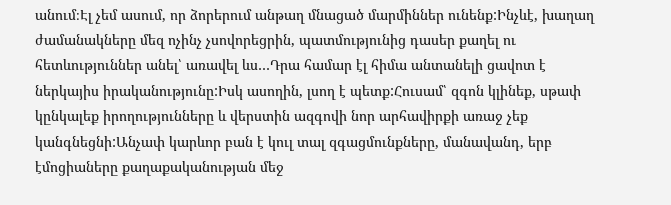անում։Էլ չեմ ասում, որ ձորերում անթաղ մնացած մարմիններ ունենք:Ինչևէ, խաղաղ ժամանակները մեզ ոչինչ չսովորեցրին, պատմությունից դասեր քաղել ու հետևություններ անել՝ առավել ևս…Դրա համար էլ հիմա անտանելի ցավոտ է ներկայիս իրականությունը:Իսկ ասողին, լսող է պետք:Հուսամ՝ զգոն կլինեք, սթափ կընկալեք իրողությունները և վերստին ազգովի նոր արհավիրքի առաջ չեք կանգնեցնի:Անչափ կարևոր բան է կուլ տալ զգացմունքները, մանավանդ, երբ էմոցիաները քաղաքականության մեջ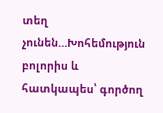տեղ չունեն…Խոհեմություն բոլորիս և հատկապես՝ գործող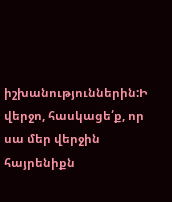իշխանություններին:Ի վերջո, հասկացե՛ք, որ սա մեր վերջին հայրենիքն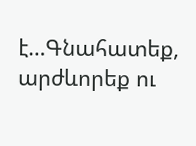է…Գնահատեք, արժևորեք ու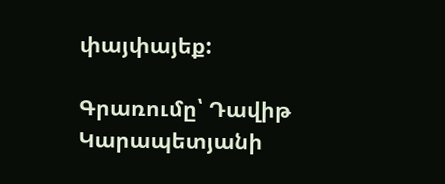փայփայեք:

Գրառումը՝ Դավիթ Կարապետյանի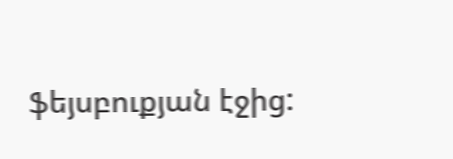ֆեյսբուքյան էջից: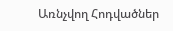Առնչվող Հոդվածներ